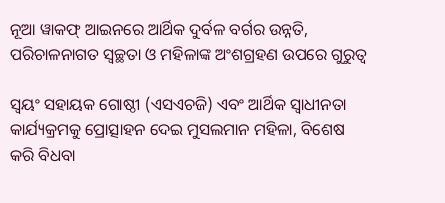ନୂଆ ୱାକଫ୍‌ ଆଇନରେ ଆର୍ଥିକ ଦୁର୍ବଳ ବର୍ଗର ଉନ୍ନତି, ପରିଚାଳନାଗତ ସ୍ୱଚ୍ଛତା ଓ ମହିଳାଙ୍କ ଅଂଶଗ୍ରହଣ ଉପରେ ଗୁରୁତ୍ୱ

ସ୍ୱୟଂ ସହାୟକ ଗୋଷ୍ଠୀ (ଏସଏଚଜି) ଏବଂ ଆର୍ଥିକ ସ୍ୱାଧୀନତା କାର୍ଯ୍ୟକ୍ରମକୁ ପ୍ରୋତ୍ସାହନ ଦେଇ ମୁସଲମାନ ମହିଳା, ବିଶେଷ କରି ବିଧବା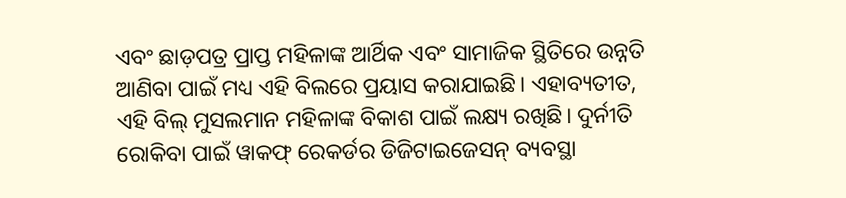ଏବଂ ଛାଡ଼ପତ୍ର ପ୍ରାପ୍ତ ମହିଳାଙ୍କ ଆର୍ଥିକ ଏବଂ ସାମାଜିକ ସ୍ଥିତିରେ ଉନ୍ନତି ଆଣିବା ପାଇଁ ମଧ୍ୟ ଏହି ବିଲରେ ପ୍ରୟାସ କରାଯାଇଛି। ଏହାବ୍ୟତୀତ, ଏହି ବିଲ୍ ମୁସଲମାନ ମହିଳାଙ୍କ ବିକାଶ ପାଇଁ ଲକ୍ଷ୍ୟ ରଖିଛି। ଦୁର୍ନୀତି ରୋକିବା ପାଇଁ ୱାକଫ୍ ରେକର୍ଡର ଡିଜିଟାଇଜେସନ୍ ବ୍ୟବସ୍ଥା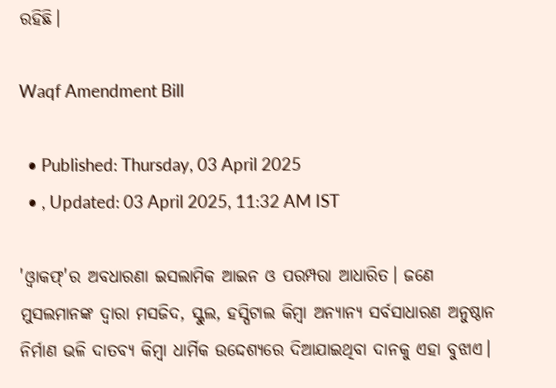ରହିଛି।

Waqf Amendment Bill

  • Published: Thursday, 03 April 2025
  • , Updated: 03 April 2025, 11:32 AM IST

'ଓ୍ଵାକଫ୍'ର ଅବଧାରଣା ଇସଲାମିକ ଆଇନ ଓ ପରମ୍ପରା ଆଧାରିତ। ଜଣେ ମୁସଲମାନଙ୍କ ଦ୍ୱାରା ମସଜିଦ, ସ୍କୁଲ, ହସ୍ପିଟାଲ କିମ୍ବା ଅନ୍ୟାନ୍ୟ ସର୍ବସାଧାରଣ ଅନୁଷ୍ଠାନ ନିର୍ମାଣ ଭଳି ଦାତବ୍ୟ କିମ୍ବା ଧାର୍ମିକ ଉଦ୍ଦେଶ୍ୟରେ ଦିଆଯାଇଥିବା ଦାନକୁ ଏହା ବୁଝାଏ।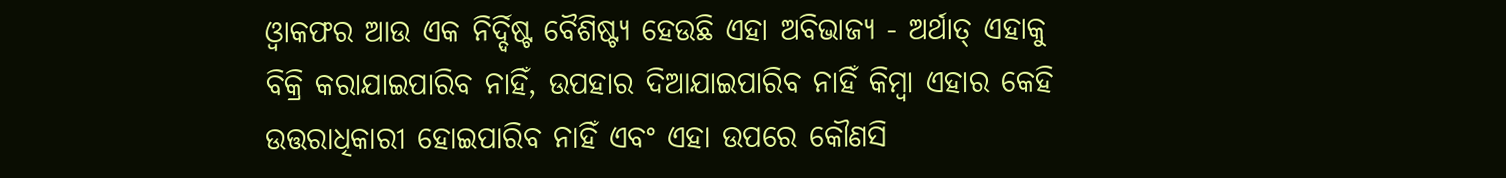ଓ୍ଵାକଫର ଆଉ ଏକ ନିର୍ଦ୍ଦିଷ୍ଟ ବୈଶିଷ୍ଟ୍ୟ ହେଉଛି ଏହା ଅବିଭାଜ୍ୟ - ଅର୍ଥାତ୍ ଏହାକୁ ବିକ୍ରି କରାଯାଇପାରିବ ନାହିଁ, ଉପହାର ଦିଆଯାଇପାରିବ ନାହିଁ କିମ୍ବା ଏହାର କେହି ଉତ୍ତରାଧିକାରୀ ହୋଇପାରିବ ନାହିଁ ଏବଂ ଏହା ଉପରେ କୌଣସି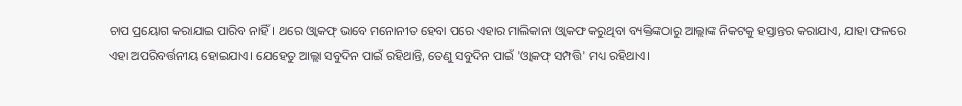ଚାପ ପ୍ରୟୋଗ କରାଯାଇ ପାରିବ ନାହିଁ। ଥରେ ଓ୍ଵାକଫ୍‌ ଭାବେ ମନୋନୀତ ହେବା ପରେ ଏହାର ମାଲିକାନା ଓ୍ଵାକଫ କରୁଥିବା ବ୍ୟକ୍ତିଙ୍କଠାରୁ ଆଲ୍ଲାଙ୍କ ନିକଟକୁ ହସ୍ତାନ୍ତର କରାଯାଏ, ଯାହା ଫଳରେ ଏହା ଅପରିବର୍ତ୍ତନୀୟ ହୋଇଯାଏ। ଯେହେତୁ ଆଲ୍ଲା ସବୁଦିନ ପାଇଁ ରହିଥାନ୍ତି, ତେଣୁ ସବୁଦିନ ପାଇଁ 'ଓ୍ଵାକଫ୍ ସମ୍ପତ୍ତି' ମଧ୍ୟ ରହିଥାଏ।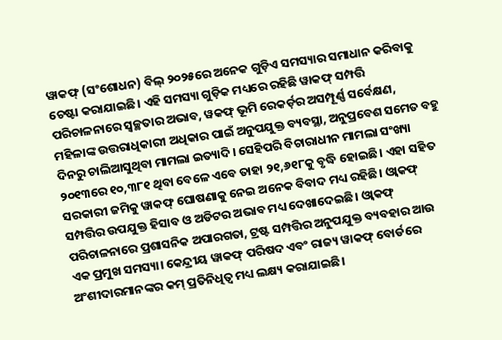ୱାକଫ୍ (ସଂଶୋଧନ) ବିଲ୍ ୨୦୨୫ରେ ଅନେକ ଗୁଡ଼ିଏ ସମସ୍ୟାର ସମାଧାନ କରିବାକୁ ଚେଷ୍ଟା କରାଯାଇଛି। ଏହି ସମସ୍ୟା ଗୁଡ଼ିକ ମଧ୍ୟରେ ରହିଛି ୱାକଫ୍ ସମ୍ପତ୍ତି ପରିଚାଳନାରେ ସ୍ୱଚ୍ଛତାର ଅଭାବ, ୱକଫ୍ ଭୂମି ରେକର୍ଡ଼ର ଅସମ୍ପୂର୍ଣ୍ଣ ସର୍ବେକ୍ଷଣ, ମହିଳାଙ୍କ ଉତ୍ତରାଧିକାରୀ ଅଧିକାର ପାଇଁ ଅନୁପଯୁକ୍ତ ବ୍ୟବସ୍ଥା, ଅନୁପ୍ରବେଶ ସମେତ ବହୁ ଦିନରୁ ଚାଲିଆସୁଥିବା ମାମଲା ଇତ୍ୟାଦି। ସେହିପରି ବିଚାରାଧୀନ ମାମଲା ସଂଖ୍ୟା ୨୦୧୩ରେ ୧୦,୩୮୧ ଥିବା ବେଳେ ଏବେ ତାହା ୨୧,୬୧୮କୁ ବୃଦ୍ଧି ହୋଇଛି। ଏହା ସହିତ ସରକାରୀ ଜମିକୁ ୱାକଫ୍‌ ଘୋଷଣାକୁ ନେଇ ଅନେକ ବିବାଦ ମଧ୍ୟ ରହିଛି। ଓ୍ଵାକଫ୍ ସମ୍ପତ୍ତିର ଉପଯୁକ୍ତ ହିସାବ ଓ ଅଡିଟର ଅଭାବ ମଧ୍ୟ ଦେଖାଦେଇଛି। ଓ୍ଵାକଫ୍‌ ପରିଚାଳନାରେ ପ୍ରଶାସନିକ ଅପାରଗତା, ଟ୍ରଷ୍ଟ ସମ୍ପତ୍ତିର ଅନୁପଯୁକ୍ତ ବ୍ୟବହାର ଆଉ ଏକ ପ୍ରମୁଖ ସମସ୍ୟା। କେନ୍ଦ୍ରୀୟ ୱାକଫ୍ ପରିଷଦ ଏବଂ ରାଜ୍ୟ ୱାକଫ୍ ବୋର୍ଡରେ ଅଂଶୀଦାରମାନଙ୍କର କମ୍ ପ୍ରତିନିଧିତ୍ୱ ମଧ୍ୟ ଲକ୍ଷ୍ୟ କରାଯାଇଛି।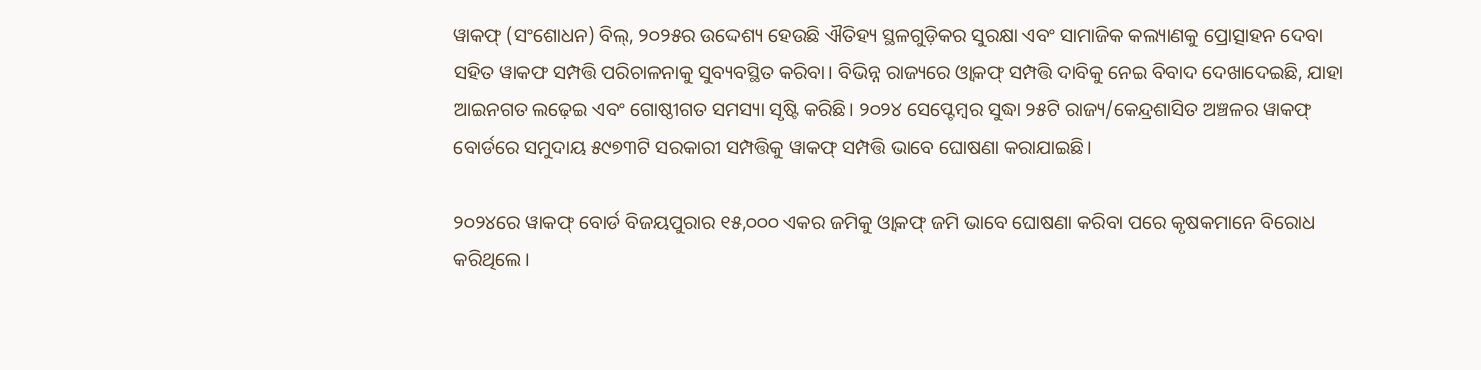ୱାକଫ୍‌ (ସଂଶୋଧନ) ବିଲ୍, ୨୦୨୫ର ଉଦ୍ଦେଶ୍ୟ ହେଉଛି ଐତିହ୍ୟ ସ୍ଥଳଗୁଡ଼ିକର ସୁରକ୍ଷା ଏବଂ ସାମାଜିକ କଲ୍ୟାଣକୁ ପ୍ରୋତ୍ସାହନ ଦେବା ସହିତ ୱାକଫ ସମ୍ପତ୍ତି ପରିଚାଳନାକୁ ସୁବ୍ୟବସ୍ଥିତ କରିବା। ବିଭିନ୍ନ ରାଜ୍ୟରେ ଓ୍ଵାକଫ୍ ସମ୍ପତ୍ତି ଦାବିକୁ ନେଇ ବିବାଦ ଦେଖାଦେଇଛି, ଯାହା ଆଇନଗତ ଲଢ଼େଇ ଏବଂ ଗୋଷ୍ଠୀଗତ ସମସ୍ୟା ସୃଷ୍ଟି କରିଛି। ୨୦୨୪ ସେପ୍ଟେମ୍ବର ସୁଦ୍ଧା ୨୫ଟି ରାଜ୍ୟ/କେନ୍ଦ୍ରଶାସିତ ଅଞ୍ଚଳର ୱାକଫ୍ ବୋର୍ଡରେ ସମୁଦାୟ ୫୯୭୩ଟି ସରକାରୀ ସମ୍ପତ୍ତିକୁ ୱାକଫ୍ ସମ୍ପତ୍ତି ଭାବେ ଘୋଷଣା କରାଯାଇଛି।

୨୦୨୪ରେ ୱାକଫ୍ ବୋର୍ଡ ବିଜୟପୁରାର ୧୫,୦୦୦ ଏକର ଜମିକୁ ଓ୍ଵାକଫ୍ ଜମି ଭାବେ ଘୋଷଣା କରିବା ପରେ କୃଷକମାନେ ବିରୋଧ କରିଥିଲେ।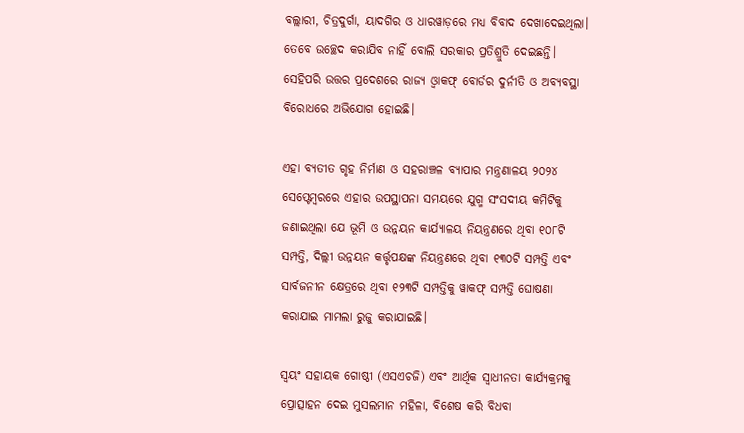ବଲ୍ଲାରୀ, ଚିତ୍ରଦୁର୍ଗା, ୟାଦଗିର ଓ ଧାରୱାଡ଼ରେ ମଧ୍ୟ ବିବାଦ ଦେଖାଦେଇଥିଲା। ତେବେ ଉଚ୍ଛେଦ କରାଯିବ ନାହିଁ ବୋଲି ସରକାର ପ୍ରତିଶ୍ରୁତି ଦେଇଛନ୍ତି। ସେହିପରି ଉତ୍ତର ପ୍ରଦେଶରେ ରାଜ୍ୟ ଓ୍ଵାକଫ୍ ବୋର୍ଡର ଦୁର୍ନୀତି ଓ ଅବ୍ୟବସ୍ଥା ବିରୋଧରେ ଅଭିଯୋଗ ହୋଇଛି।

ଏହା ବ୍ୟତୀତ ଗୃହ ନିର୍ମାଣ ଓ ସହରାଞ୍ଚଳ ବ୍ୟାପାର ମନ୍ତ୍ରଣାଳୟ ୨୦୨୪ ସେପ୍ଟେମ୍ବରରେ ଏହାର ଉପସ୍ଥାପନା ସମୟରେ ଯୁଗ୍ମ ସଂସଦୀୟ କମିଟିକୁ ଜଣାଇଥିଲା ଯେ ଭୂମି ଓ ଉନ୍ନୟନ କାର୍ଯ୍ୟାଳୟ ନିୟନ୍ତ୍ରଣରେ ଥିବା ୧୦୮ଟି ସମ୍ପତ୍ତି, ଦିଲ୍ଲୀ ଉନ୍ନୟନ କର୍ତ୍ତୃପକ୍ଷଙ୍କ ନିୟନ୍ତ୍ରଣରେ ଥିବା ୧୩୦ଟି ସମ୍ପତ୍ତି ଏବଂ ସାର୍ବଜନୀନ କ୍ଷେତ୍ରରେ ଥିବା ୧୨୩ଟି ସମ୍ପତ୍ତିକୁ ୱାକଫ୍‌ ସମ୍ପତ୍ତି ଘୋଷଣା କରାଯାଇ ମାମଲା ରୁଜୁ କରାଯାଇଛି।

ସ୍ୱୟଂ ସହାୟକ ଗୋଷ୍ଠୀ (ଏସଏଚଜି) ଏବଂ ଆର୍ଥିକ ସ୍ୱାଧୀନତା କାର୍ଯ୍ୟକ୍ରମକୁ ପ୍ରୋତ୍ସାହନ ଦେଇ ମୁସଲମାନ ମହିଳା, ବିଶେଷ କରି ବିଧବା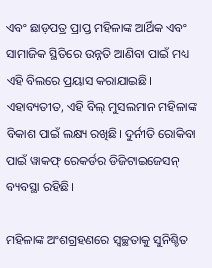ଏବଂ ଛାଡ଼ପତ୍ର ପ୍ରାପ୍ତ ମହିଳାଙ୍କ ଆର୍ଥିକ ଏବଂ ସାମାଜିକ ସ୍ଥିତିରେ ଉନ୍ନତି ଆଣିବା ପାଇଁ ମଧ୍ୟ ଏହି ବିଲରେ ପ୍ରୟାସ କରାଯାଇଛି। ଏହାବ୍ୟତୀତ, ଏହି ବିଲ୍ ମୁସଲମାନ ମହିଳାଙ୍କ ବିକାଶ ପାଇଁ ଲକ୍ଷ୍ୟ ରଖିଛି। ଦୁର୍ନୀତି ରୋକିବା ପାଇଁ ୱାକଫ୍ ରେକର୍ଡର ଡିଜିଟାଇଜେସନ୍ ବ୍ୟବସ୍ଥା ରହିଛି।

ମହିଳାଙ୍କ ଅଂଶଗ୍ରହଣରେ ସ୍ୱଚ୍ଛତାକୁ ସୁନିଶ୍ଚିତ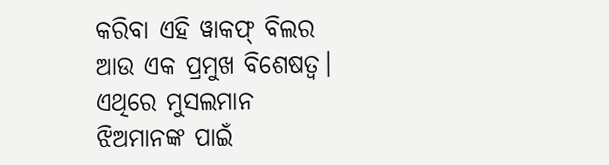କରିବା ଏହି ୱାକଫ୍ ବିଲର ଆଉ ଏକ ପ୍ରମୁଖ ବିଶେଷତ୍ୱ। ଏଥିରେ ମୁସଲମାନ ଝିଅମାନଙ୍କ ପାଇଁ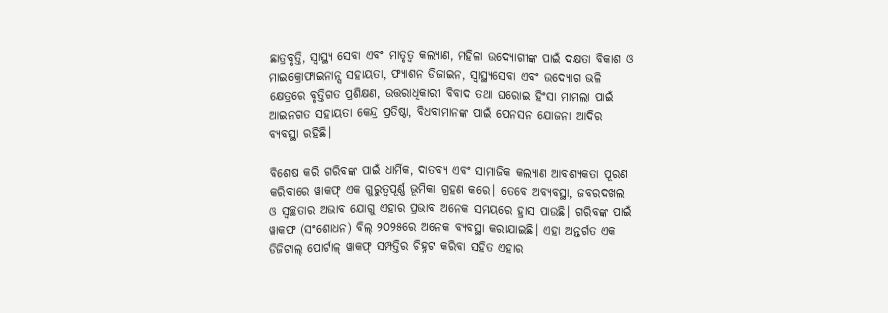ଛାତ୍ରବୃତ୍ତି, ସ୍ୱାସ୍ଥ୍ୟ ସେବା ଏବଂ ମାତୃତ୍ୱ କଲ୍ୟାଣ, ମହିଳା ଉଦ୍ୟୋଗୀଙ୍କ ପାଇଁ ଦକ୍ଷତା ବିକାଶ ଓ ମାଇକ୍ରୋଫାଇନାନ୍ସ ସହାୟତା, ଫ୍ୟାଶନ ଡିଜାଇନ, ସ୍ୱାସ୍ଥ୍ୟସେବା ଏବଂ ଉଦ୍ୟୋଗ ଭଳି କ୍ଷେତ୍ରରେ ବୃତ୍ତିଗତ ପ୍ରଶିକ୍ଷଣ, ଉତ୍ତରାଧିକାରୀ ବିବାଦ ତଥା ଘରୋଇ ହିଂସା ମାମଲା ପାଇଁ ଆଇନଗତ ସହାୟତା କେନ୍ଦ୍ର ପ୍ରତିଷ୍ଠା, ବିଧବାମାନଙ୍କ ପାଇଁ ପେନସନ ଯୋଜନା ଆଦିର ବ୍ୟବସ୍ଥା ରହିଛି।

ବିଶେଷ କରି ଗରିବଙ୍କ ପାଇଁ ଧାର୍ମିକ, ଦାତବ୍ୟ ଏବଂ ସାମାଜିକ କଲ୍ୟାଣ ଆବଶ୍ୟକତା ପୂରଣ କରିବାରେ ୱାକଫ୍ ଏକ ଗୁରୁତ୍ୱପୂର୍ଣ୍ଣ ଭୂମିକା ଗ୍ରହଣ କରେ। ତେବେ ଅବ୍ୟବସ୍ଥା, ଜବରଦଖଲ ଓ ସ୍ୱଚ୍ଛତାର ଅଭାବ ଯୋଗୁ ଏହାର ପ୍ରଭାବ ଅନେକ ସମୟରେ ହ୍ରାସ ପାଉଛି। ଗରିବଙ୍କ ପାଇଁ ୱାକଫ (ସଂଶୋଧନ) ବିଲ୍ ୨୦୨୫ରେ ଅନେକ ବ୍ୟବସ୍ଥା କରାଯାଇଛି। ଏହା ଅନ୍ତର୍ଗତ ଏକ ଡିଜିଟାଲ୍ ପୋର୍ଟାଳ୍ ୱାକଫ୍ ସମ୍ପତ୍ତିର ଚିହ୍ନଟ କରିବା ସହିତ ଏହାର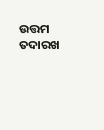ଉତ୍ତମ ତଦାରଖ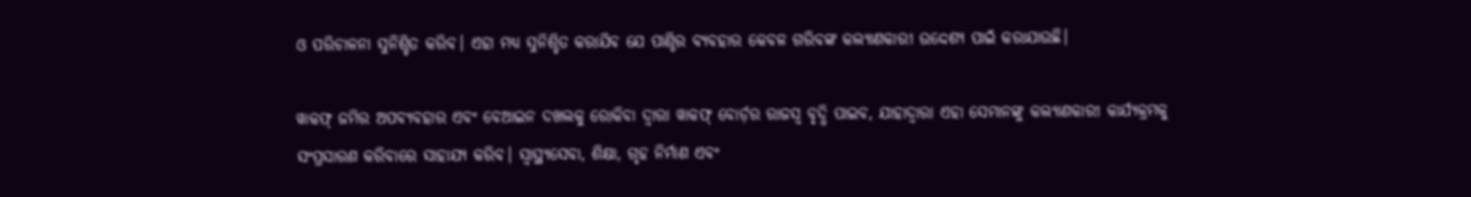ଓ ପରିଚାଳନା ସୁନିଶ୍ଚିତ କରିବ। ଏହା ମଧ୍ୟ ସୁନିଶ୍ଚିତ କରାଯିବ ଯେ ପାଣ୍ଠିର ବ୍ୟବହାର କେବଳ ଗରିବଙ୍କ କଲ୍ୟାଣକାରୀ ଉଦ୍ଦେଶ୍ୟ ପାଇଁ କରାଯାଉଛି।

ୱାକଫ୍ ଜମିର ଅପବ୍ୟବହାର ଏବଂ ବେଆଇନ ଦଖଲକୁ ରୋକିବା ଦ୍ୱାରା ୱାକଫ୍‌ ବୋର୍ଡ଼ର ରାଜସ୍ୱ ବୃଦ୍ଧି ପାଇବ, ଯାହାଦ୍ୱାରା ଏହା ସେମାନଙ୍କୁ କଲ୍ୟାଣକାରୀ କାର୍ଯ୍ୟକ୍ରମକୁ ସଂପ୍ରସାରଣ କରିବାରେ ସାହାଯ୍ୟ କରିବ। ସ୍ୱାସ୍ଥ୍ୟସେବା, ଶିକ୍ଷା, ଗୃହ ନିର୍ମାଣ ଏବଂ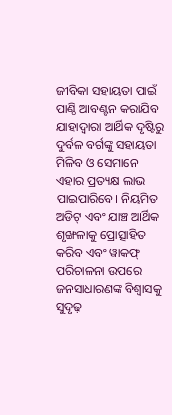ଜୀବିକା ସହାୟତା ପାଇଁ ପାଣ୍ଠି ଆବଣ୍ଟନ କରାଯିବ ଯାହାଦ୍ୱାରା ଆର୍ଥିକ ଦୃଷ୍ଟିରୁ ଦୁର୍ବଳ ବର୍ଗଙ୍କୁ ସହାୟତା ମିଳିବ ଓ ସେମାନେ ଏହାର ପ୍ରତ୍ୟକ୍ଷ ଲାଭ ପାଇପାରିବେ। ନିୟମିତ ଅଡିଟ୍ ଏବଂ ଯାଞ୍ଚ ଆର୍ଥିକ ଶୃଙ୍ଖଳାକୁ ପ୍ରୋତ୍ସାହିତ କରିବ ଏବଂ ୱାକଫ୍ ପରିଚାଳନା ଉପରେ ଜନସାଧାରଣଙ୍କ ବିଶ୍ୱାସକୁ ସୁଦୃଢ଼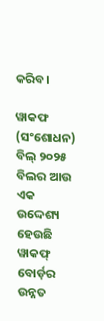କରିବ।

ୱାକଫ (ସଂଶୋଧନ) ବିଲ୍ ୨୦୨୫ ବିଲର ଆଉ ଏକ ଉଦ୍ଦେଶ୍ୟ ହେଉଛି ୱାକଫ୍ ବୋର୍ଡ଼ର ଉନ୍ନତ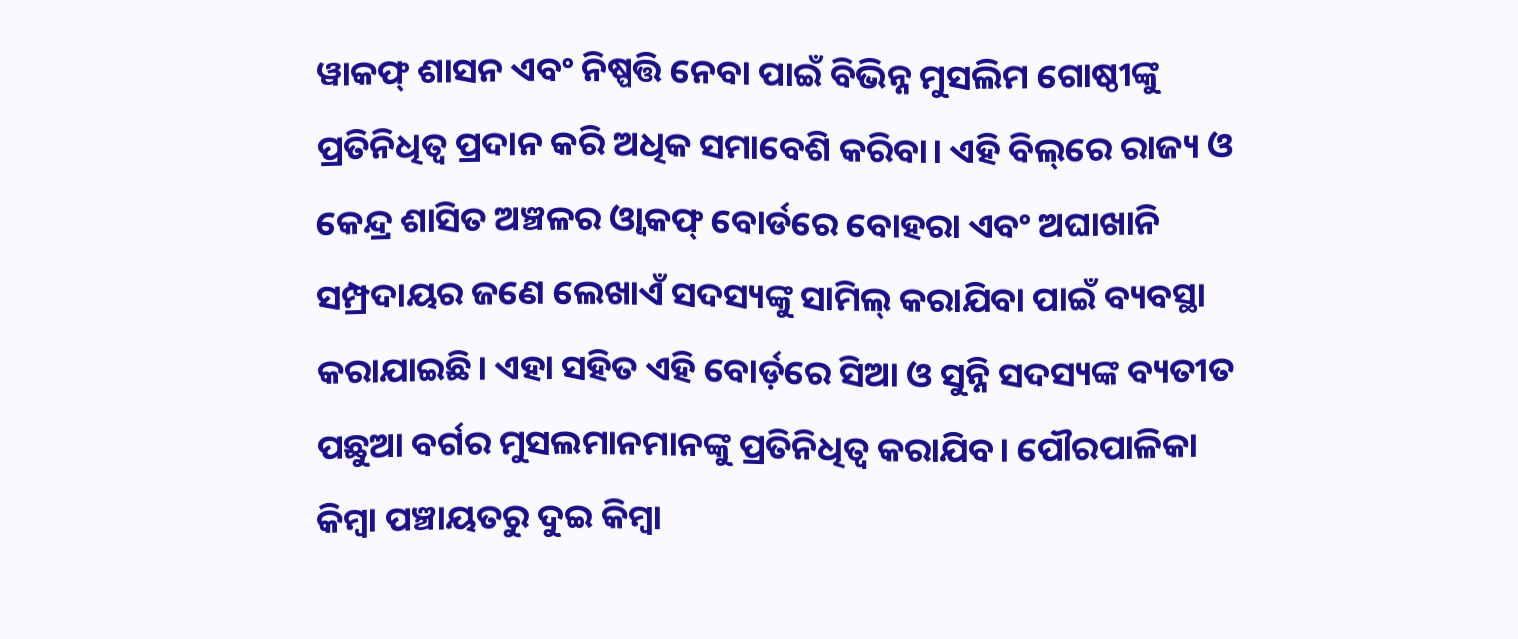ୱାକଫ୍ ଶାସନ ଏବଂ ନିଷ୍ପତ୍ତି ନେବା ପାଇଁ ବିଭିନ୍ନ ମୁସଲିମ ଗୋଷ୍ଠୀଙ୍କୁ ପ୍ରତିନିଧିତ୍ୱ ପ୍ରଦାନ କରି ଅଧିକ ସମାବେଶି କରିବା। ଏହି ବିଲ୍‌ରେ ରାଜ୍ୟ ଓ କେନ୍ଦ୍ର ଶାସିତ ଅଞ୍ଚଳର ଓ୍ଵାକଫ୍ ବୋର୍ଡରେ ବୋହରା ଏବଂ ଅଘାଖାନି ସମ୍ପ୍ରଦାୟର ଜଣେ ଲେଖାଏଁ ସଦସ୍ୟଙ୍କୁ ସାମିଲ୍ କରାଯିବା ପାଇଁ ବ୍ୟବସ୍ଥା କରାଯାଇଛି। ଏହା ସହିତ ଏହି ବୋର୍ଡ଼ରେ ସିଆ ଓ ସୁନ୍ନି ସଦସ୍ୟଙ୍କ ବ୍ୟତୀତ ପଛୁଆ ବର୍ଗର ମୁସଲମାନମାନଙ୍କୁ ପ୍ରତିନିଧିତ୍ୱ କରାଯିବ। ପୌରପାଳିକା କିମ୍ବା ପଞ୍ଚାୟତରୁ ଦୁଇ କିମ୍ବା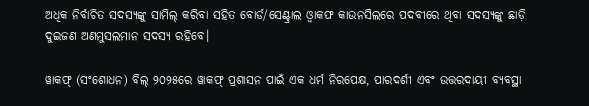ଅଧିକ ନିର୍ବାଚିତ ସଦସ୍ୟଙ୍କୁ ସାମିଲ୍ କରିବା ସହିତ ବୋର୍ଡ/ସେଣ୍ଟ୍ରାଲ ଓ୍ଵାକଫ କାଉନସିଲରେ ପଦବୀରେ ଥିବା ସଦସ୍ୟଙ୍କୁ ଛାଡ଼ି ଦୁଇଜଣ ଅଣମୁସଲମାନ ସଦସ୍ୟ ରହିବେ।

ୱାକଫ୍ (ସଂଶୋଧନ) ବିଲ୍ ୨୦୨୫ରେ ୱାକଫ୍ ପ୍ରଶାସନ ପାଇଁ ଏକ ଧର୍ମ ନିରପେକ୍ଷ, ପାରଦର୍ଶୀ ଏବଂ ଉତ୍ତରଦାୟୀ ବ୍ୟବସ୍ଥା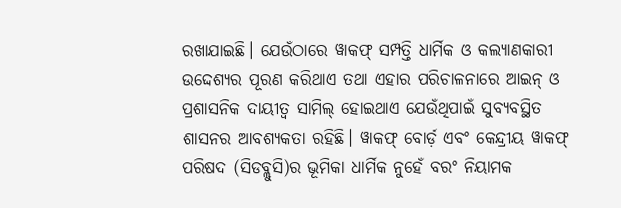ରଖାଯାଇଛି। ଯେଉଁଠାରେ ୱାକଫ୍ ସମ୍ପତ୍ତି ଧାର୍ମିକ ଓ କଲ୍ୟାଣକାରୀ ଉଦ୍ଦେଶ୍ୟର ପୂରଣ କରିଥାଏ ତଥା ଏହାର ପରିଚାଳନାରେ ଆଇନ୍ ଓ ପ୍ରଶାସନିକ ଦାୟୀତ୍ୱ ସାମିଲ୍ ହୋଇଥାଏ ଯେଉଁଥିପାଇଁ ସୁବ୍ୟବସ୍ଥିତ ଶାସନର ଆବଶ୍ୟକତା ରହିଛି। ୱାକଫ୍ ବୋର୍ଡ଼ ଏବଂ କେନ୍ଦ୍ରୀୟ ୱାକଫ୍ ପରିଷଦ (ସିଡବ୍ଲୁସି)ର ଭୂମିକା ଧାର୍ମିକ ନୁହେଁ ବରଂ ନିୟାମକ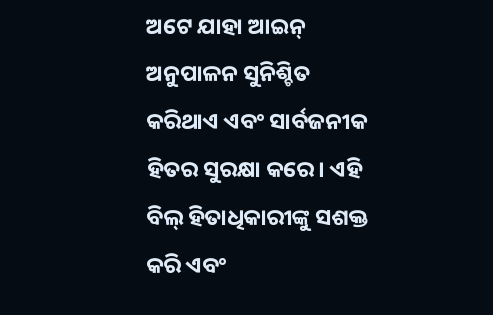ଅଟେ ଯାହା ଆଇନ୍ ଅନୁପାଳନ ସୁନିଶ୍ଚିତ କରିଥାଏ ଏବଂ ସାର୍ବଜନୀକ ହିତର ସୁରକ୍ଷା କରେ। ଏହି ବିଲ୍ ହିତାଧିକାରୀଙ୍କୁ ସଶକ୍ତ କରି ଏବଂ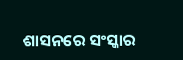ଶାସନରେ ସଂସ୍କାର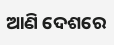ଆଣି ଦେଶରେ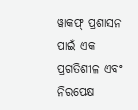ୱାକଫ୍ ପ୍ରଶାସନ ପାଇଁ ଏକ ପ୍ରଗତିଶୀଳ ଏବଂ ନିରପେକ୍ଷ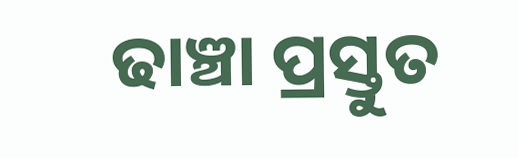ଢାଞ୍ଚା ପ୍ରସ୍ତୁତ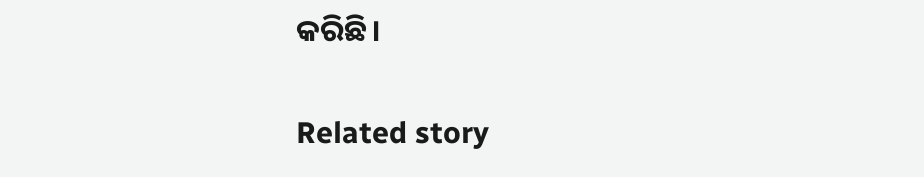କରିଛି।

Related story